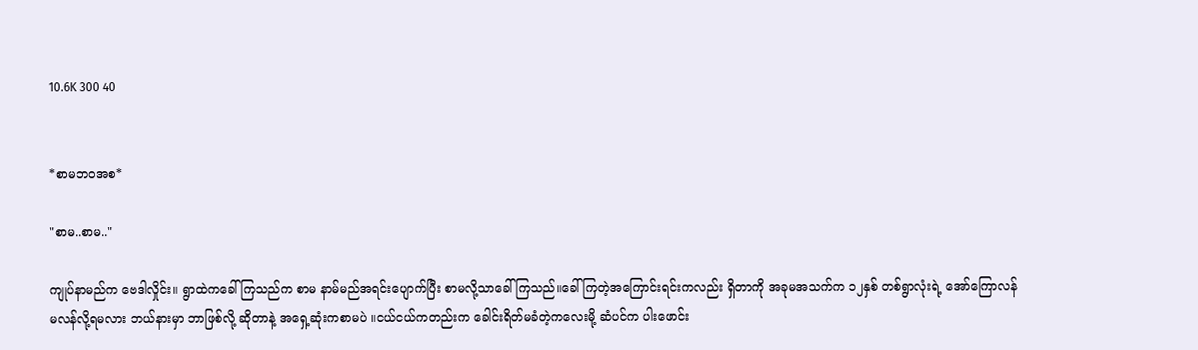10.6K 300 40


*စာမဘဝအစ*

"စာမ..စာမ.."

ကျုပ်နာမည်က ဗေဒါလှိုင်း။ ရွာထဲကခေါ်ကြသည်က စာမ နာမ်မည်အရင်းပျောက်ပြီး စာမလို့သာခေါ်ကြသည်။ခေါ်ကြတဲ့အကြောင်းရင်းကလည်း ရှိတာကို အခုမအသက်က ၁၂နှစ် တစ်ရွာလုံးရဲ့ အော်ကြောလန် မလန်လို့ရမလား ဘယ်နားမှာ ဘာဖြစ်လို့ ဆိုတာနဲ့ အရှေ့ဆုံးကစာမပဲ ။ငယ်ငယ်ကတည်းက ခေါင်းရိတ်မခံတဲ့ကလေးမို့ ဆံပင်က ပါးဖောင်း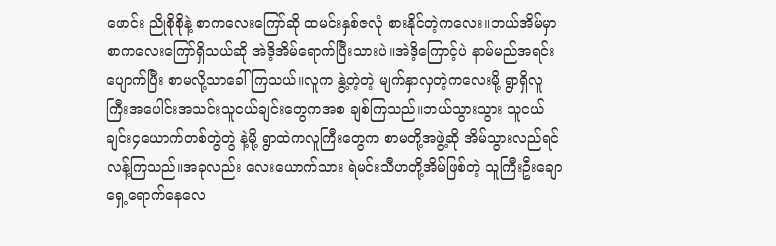ဖောင်း ညိုစိုစိုနဲ့ စာကလေးကြော်ဆို ထမင်းနှစ်ဇလုံ စားနိုင်တဲ့ကလေး။ဘယ်အိမ်မှာ စာကလေးကြော်ရှိသယ်ဆို အဲဒိ့အိမ်ရောက်ပြီးသားပဲ။အဲဒိ့ကြောင့်ပဲ နာမ်မည်အရင်းပျောက်ပြီး စာမလို့သာခေါ်ကြသယ်။လူက နွဲ့တဲ့တဲ့ မျက်နှာလှတဲ့ကလေးမို့ ရွာရှိလူကြီးအပေါင်းအသင်းသူငယ်ချင်းတွေကအစ ချစ်ကြသည်။ဘယ်သွားသွား သူငယ်ချင်း၄ယောက်တစ်တွဲတွဲ နဲ့မို့ ရွာထဲကလူကြီးတွေက စာမတို့အဖွဲ့ဆို အိမ်သွားလည်ရင် လန့်ကြသည်။အခုလည်း လေးယောက်သား ရဲမင်းသီဟတို့အိမ်ဖြစ်တဲ့ သူကြီးဦးချောရှေ့ရောက်နေလေ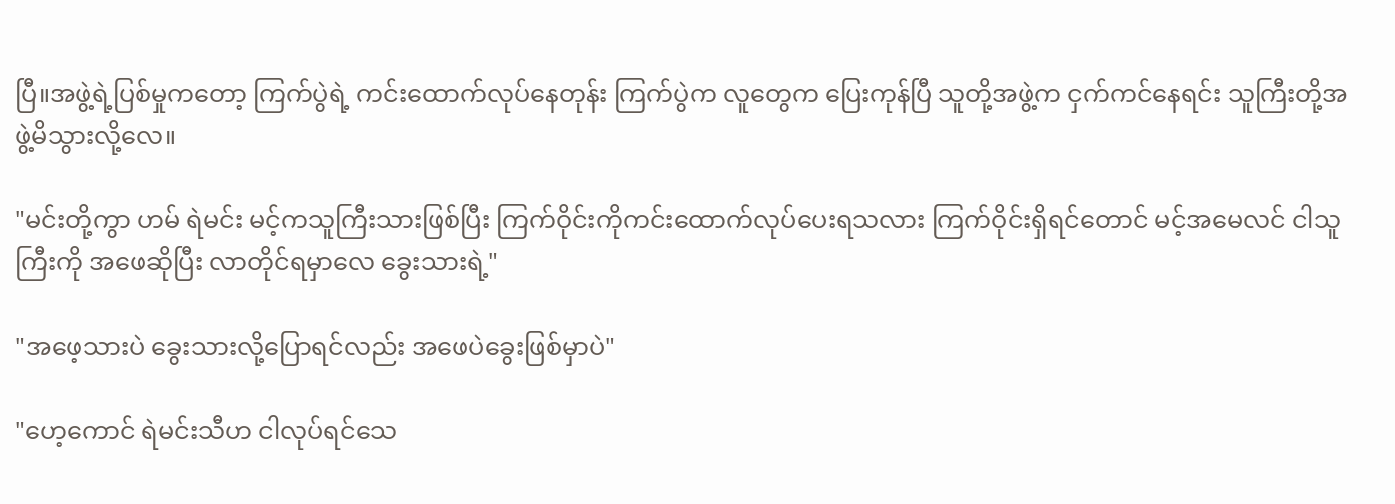ပြီ။အဖွဲ့ရဲ့ပြစ်မှုကတော့ ကြက်ပွဲရဲ့ ကင်းထောက်လုပ်နေတုန်း ကြက်ပွဲက လူတွေက ပြေးကုန်ပြီ သူတို့အဖွဲ့က ငှက်ကင်နေရင်း သူကြီးတို့အဖွဲ့မိသွားလို့လေ။

"မင်းတို့ကွာ ဟမ် ရဲမင်း မင့်ကသူကြီးသားဖြစ်ပြီး ကြက်ဝိုင်းကိုကင်းထောက်လုပ်ပေးရသလား ကြက်ဝိုင်းရှိရင်တောင် မင့်အမေလင် ငါသူကြီးကို အဖေဆိုပြီး လာတိုင်ရမှာလေ ခွေးသားရဲ့"

"အဖေ့သားပဲ ခွေးသားလို့ပြောရင်လည်း အဖေပဲခွေးဖြစ်မှာပဲ"

"ဟေ့ကောင် ရဲမင်းသီဟ ငါလုပ်ရင်သေ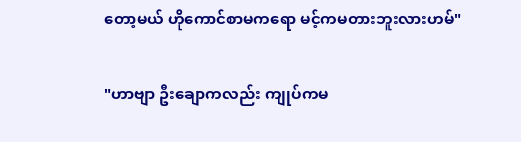တော့မယ် ဟိုကောင်စာမကရော မင့်ကမတားဘူးလားဟမ်"

"ဟာဗျာ ဦးချောကလည်း ကျုပ်ကမ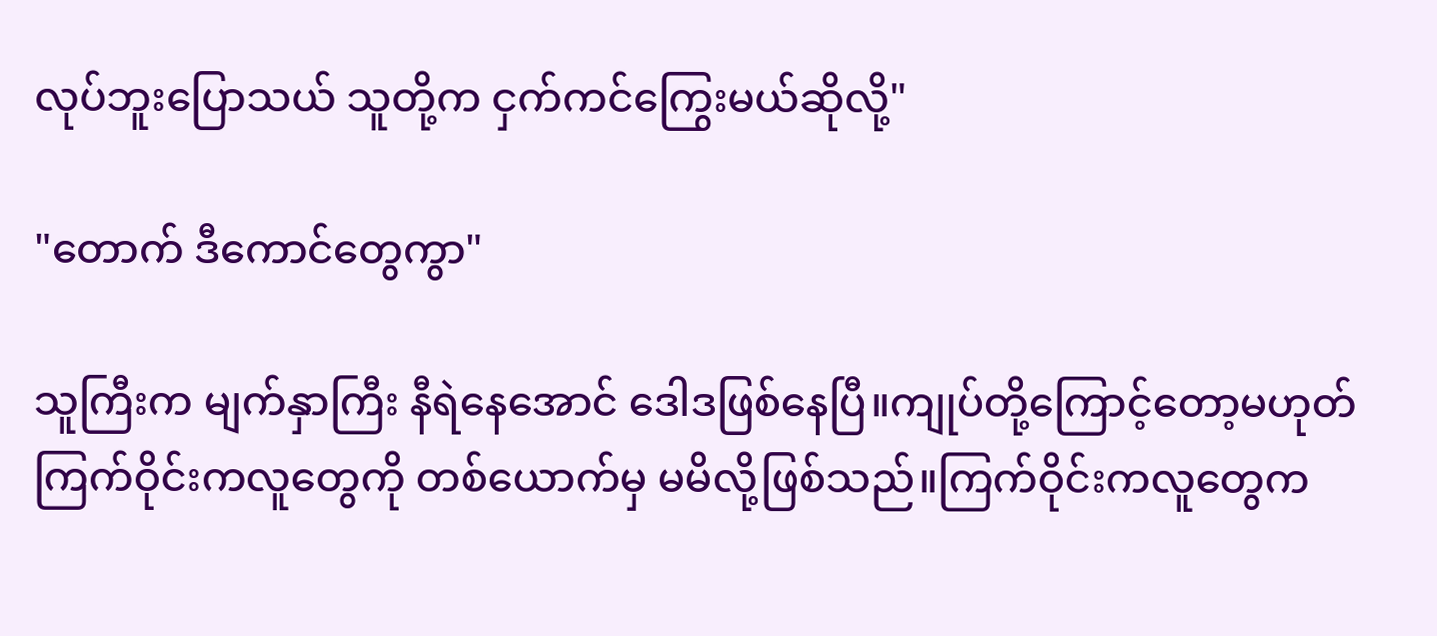လုပ်ဘူးပြောသယ် သူတို့က ငှက်ကင်ကြွေးမယ်ဆိုလို့"

"တောက် ဒီကောင်တွေကွာ"

သူကြီးက မျက်နှာကြီး နီရဲနေအောင် ဒေါဒဖြစ်နေပြီ။ကျုပ်တို့ကြောင့်တော့မဟုတ် ကြက်ဝိုင်းကလူတွေကို တစ်ယောက်မှ မမိလို့ဖြစ်သည်။ကြက်ဝိုင်းကလူတွေက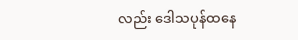လည်း ဒေါသပုန်ထနေ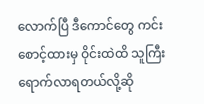လောက်ပြီ ဒီကောင်တွေ ကင်းစောင့်ထားမှ ဝိုင်းထဲထိ သူကြီး ရောက်လာရတယ်လို့ဆို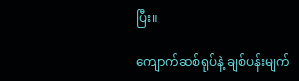ပြီး။

ကျောက်ဆစ်ရုပ်နဲ့ ချစ်ပန်းမျက်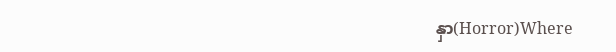နှာ(Horror)Where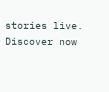stories live. Discover now